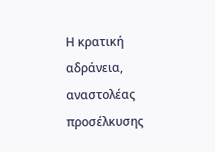Η κρατική αδράνεια, αναστολέας προσέλκυσης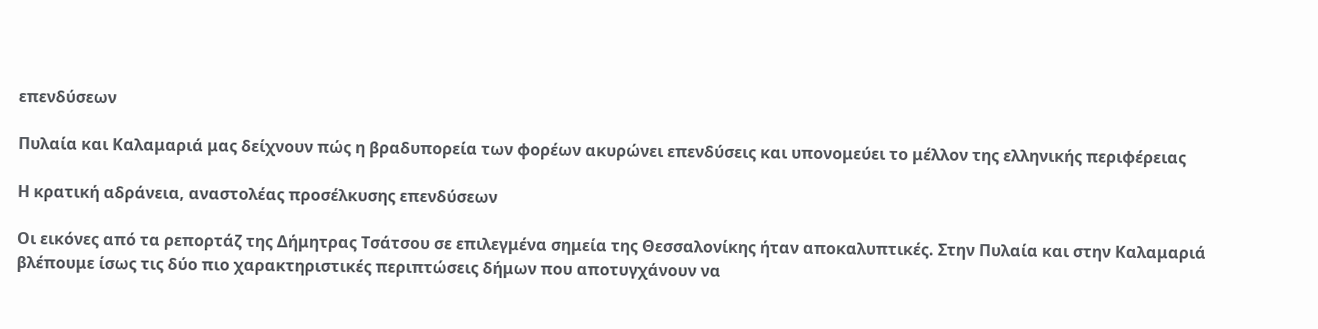επενδύσεων

Πυλαία και Καλαμαριά μας δείχνουν πώς η βραδυπορεία των φορέων ακυρώνει επενδύσεις και υπονομεύει το μέλλον της ελληνικής περιφέρειας

Η κρατική αδράνεια, αναστολέας προσέλκυσης επενδύσεων

Οι εικόνες από τα ρεπορτάζ της Δήμητρας Τσάτσου σε επιλεγμένα σημεία της Θεσσαλονίκης ήταν αποκαλυπτικές. Στην Πυλαία και στην Καλαμαριά βλέπουμε ίσως τις δύο πιο χαρακτηριστικές περιπτώσεις δήμων που αποτυγχάνουν να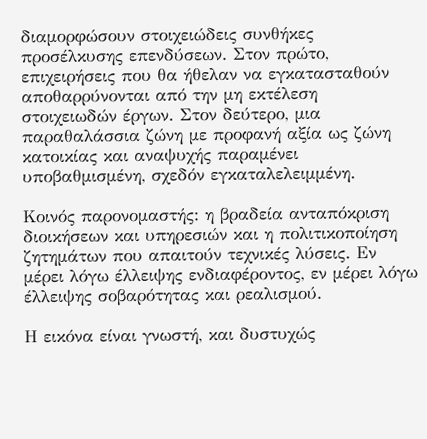διαμορφώσουν στοιχειώδεις συνθήκες προσέλκυσης επενδύσεων. Στον πρώτο, επιχειρήσεις που θα ήθελαν να εγκατασταθούν αποθαρρύνονται από την μη εκτέλεση στοιχειωδών έργων. Στον δεύτερο, μια παραθαλάσσια ζώνη με προφανή αξία ως ζώνη κατοικίας και αναψυχής παραμένει υποβαθμισμένη, σχεδόν εγκαταλελειμμένη.

Κοινός παρονομαστής: η βραδεία ανταπόκριση διοικήσεων και υπηρεσιών και η πολιτικοποίηση ζητημάτων που απαιτούν τεχνικές λύσεις. Εν μέρει λόγω έλλειψης ενδιαφέροντος, εν μέρει λόγω έλλειψης σοβαρότητας και ρεαλισμού.

Η εικόνα είναι γνωστή, και δυστυχώς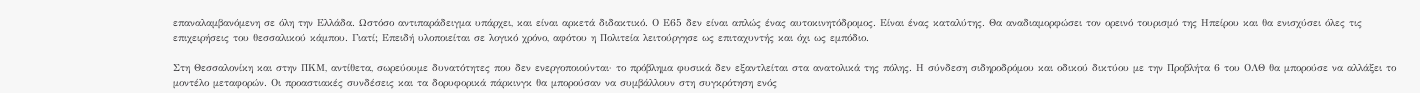επαναλαμβανόμενη σε όλη την Ελλάδα. Ωστόσο αντιπαράδειγμα υπάρχει, και είναι αρκετά διδακτικό. Ο Ε65 δεν είναι απλώς ένας αυτοκινητόδρομος. Είναι ένας καταλύτης. Θα αναδιαμορφώσει τον ορεινό τουρισμό της Ηπείρου και θα ενισχύσει όλες τις επιχειρήσεις του θεσσαλικού κάμπου. Γιατί; Επειδή υλοποιείται σε λογικό χρόνο, αφότου η Πολιτεία λειτούργησε ως επιταχυντής και όχι ως εμπόδιο.

Στη Θεσσαλονίκη και στην ΠΚΜ, αντίθετα, σωρεύουμε δυνατότητες που δεν ενεργοποιούνται· το πρόβλημα φυσικά δεν εξαντλείται στα ανατολικά της πόλης. Η σύνδεση σιδηροδρόμου και οδικού δικτύου με την Προβλήτα 6 του ΟΛΘ θα μπορούσε να αλλάξει το μοντέλο μεταφορών. Οι προαστιακές συνδέσεις και τα δορυφορικά πάρκινγκ θα μπορούσαν να συμβάλλουν στη συγκρότηση ενός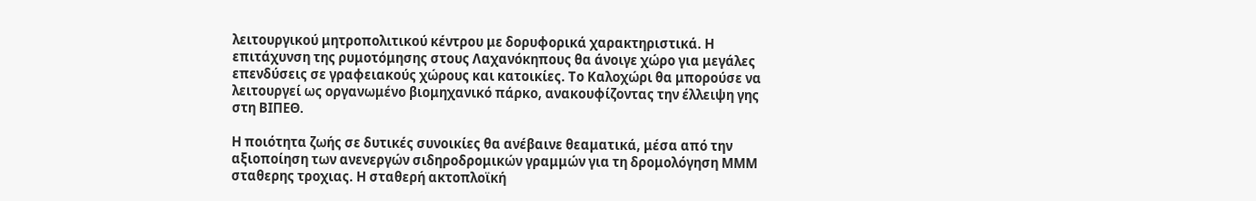λειτουργικού μητροπολιτικού κέντρου με δορυφορικά χαρακτηριστικά. Η επιτάχυνση της ρυμοτόμησης στους Λαχανόκηπους θα άνοιγε χώρο για μεγάλες επενδύσεις σε γραφειακούς χώρους και κατοικίες. Το Καλοχώρι θα μπορούσε να λειτουργεί ως οργανωμένο βιομηχανικό πάρκο, ανακουφίζοντας την έλλειψη γης στη ΒΙΠΕΘ.

Η ποιότητα ζωής σε δυτικές συνοικίες θα ανέβαινε θεαματικά, μέσα από την αξιοποίηση των ανενεργών σιδηροδρομικών γραμμών για τη δρομολόγηση ΜΜΜ σταθερης τροχιας. Η σταθερή ακτοπλοϊκή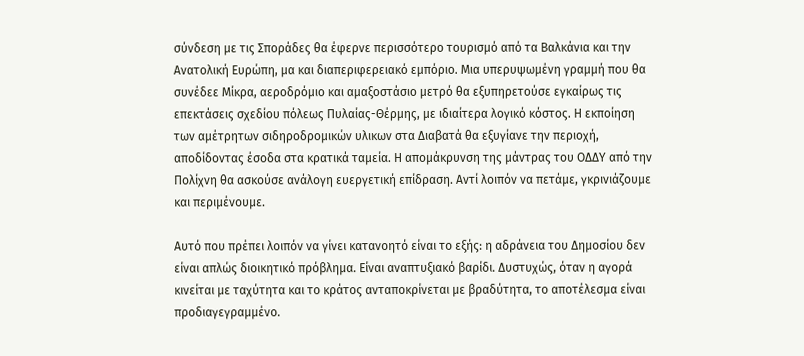σύνδεση με τις Σποράδες θα έφερνε περισσότερο τουρισμό από τα Βαλκάνια και την Ανατολική Ευρώπη, μα και διαπεριφερειακό εμπόριο. Μια υπερυψωμένη γραμμή που θα συνέδεε Μίκρα, αεροδρόμιο και αμαξοστάσιο μετρό θα εξυπηρετούσε εγκαίρως τις επεκτάσεις σχεδίου πόλεως Πυλαίας-Θέρμης, με ιδιαίτερα λογικό κόστος. Η εκποίηση των αμέτρητων σιδηροδρομικών υλικων στα Διαβατά θα εξυγίανε την περιοχή, αποδίδοντας έσοδα στα κρατικά ταμεία. Η απομάκρυνση της μάντρας του ΟΔΔΥ από την Πολίχνη θα ασκούσε ανάλογη ευεργετική επίδραση. Αντί λοιπόν να πετάμε, γκρινιάζουμε και περιμένουμε.

Αυτό που πρέπει λοιπόν να γίνει κατανοητό είναι το εξής: η αδράνεια του Δημοσίου δεν είναι απλώς διοικητικό πρόβλημα. Είναι αναπτυξιακό βαρίδι. Δυστυχώς, όταν η αγορά κινείται με ταχύτητα και το κράτος ανταποκρίνεται με βραδύτητα, το αποτέλεσμα είναι προδιαγεγραμμένο.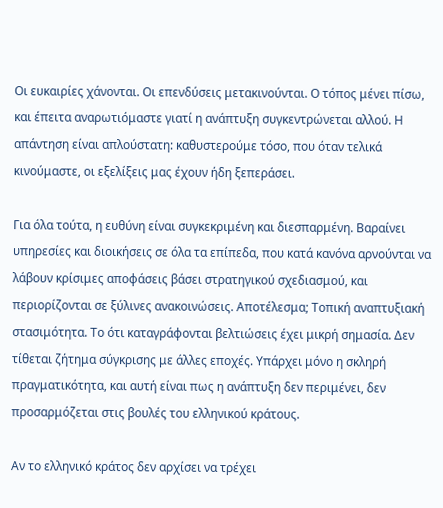Οι ευκαιρίες χάνονται. Οι επενδύσεις μετακινούνται. Ο τόπος μένει πίσω, και έπειτα αναρωτιόμαστε γιατί η ανάπτυξη συγκεντρώνεται αλλού. Η απάντηση είναι απλούστατη: καθυστερούμε τόσο, που όταν τελικά κινούμαστε, οι εξελίξεις μας έχουν ήδη ξεπεράσει.

Για όλα τούτα, η ευθύνη είναι συγκεκριμένη και διεσπαρμένη. Βαραίνει υπηρεσίες και διοικήσεις σε όλα τα επίπεδα, που κατά κανόνα αρνούνται να λάβουν κρίσιμες αποφάσεις βάσει στρατηγικού σχεδιασμού, και περιορίζονται σε ξύλινες ανακοινώσεις. Αποτέλεσμα; Τοπική αναπτυξιακή στασιμότητα. Το ότι καταγράφονται βελτιώσεις έχει μικρή σημασία. Δεν τίθεται ζήτημα σύγκρισης με άλλες εποχές. Υπάρχει μόνο η σκληρή πραγματικότητα, και αυτή είναι πως η ανάπτυξη δεν περιμένει, δεν προσαρμόζεται στις βουλές του ελληνικού κράτους.

Αν το ελληνικό κράτος δεν αρχίσει να τρέχει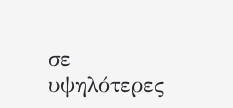σε υψηλότερες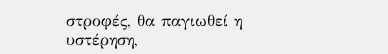στροφές, θα παγιωθεί η υστέρηση,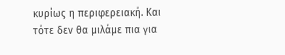κυρίως η περιφερειακή. Και τότε δεν θα μιλάμε πια για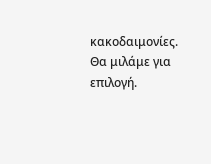κακοδαιμονίες. Θα μιλάμε για επιλογή.